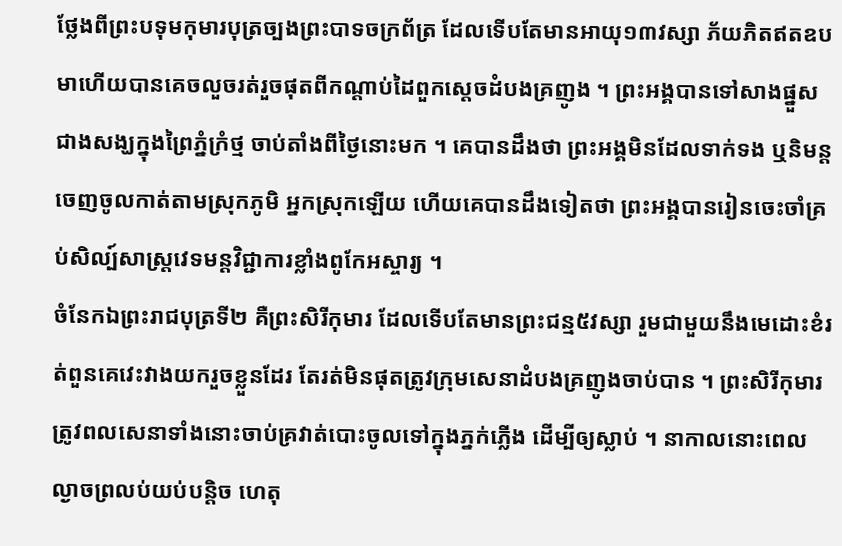ថ្លែងពីព្រះបទុមកុមារបុត្រច្បងព្រះបាទចក្រព័ត្រ ដែលទើបតែមានអាយុ១៣វស្សា ភ័យភិតឥតឧបមាហើយបានគេចលួចរត់រួចផុតពីកណ្តាប់ដៃពួកស្តេចដំបងគ្រញូង ។ ព្រះអង្គបានទៅសាងផ្នួសជាងសង្ឃក្នុងព្រៃភ្នំក្រំថ្ម ចាប់តាំងពីថ្ងៃនោះមក ។ គេបានដឹងថា ព្រះអង្គមិនដែលទាក់ទង ឬនិមន្តចេញចូលកាត់តាមស្រុកភូមិ អ្នកស្រុកឡើយ ហើយគេបានដឹងទៀតថា ព្រះអង្គបានរៀនចេះចាំគ្រប់សិល្ប៍សាស្ត្រវេទមន្តវិជ្ជាការខ្លាំងពូកែអស្ចារ្យ ។
ចំនែកឯព្រះរាជបុត្រទី២ គឺព្រះសិរីកុមារ ដែលទើបតែមានព្រះជន្ម៥វស្សា រួមជាមួយនឹងមេដោះខំរត់ពួនគេវេះវាងយករួចខ្លួនដែរ តែរត់មិនផុតត្រូវក្រុមសេនាដំបងគ្រញូងចាប់បាន ។ ព្រះសិរីកុមារត្រូវពលសេនាទាំងនោះចាប់គ្រវាត់បោះចូលទៅក្នុងភ្នក់ភ្លើង ដើម្បីឲ្យស្លាប់ ។ នាកាលនោះពេលល្ងាចព្រលប់យប់បន្តិច ហេតុ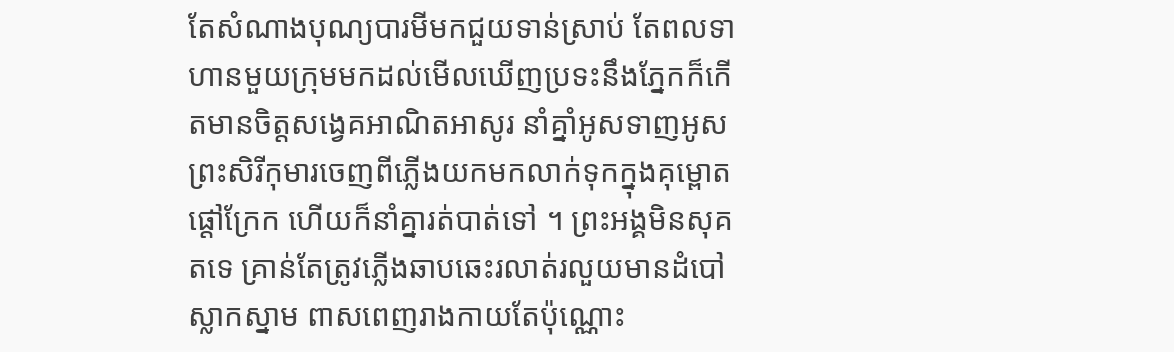តែសំណាងបុណ្យបារមីមកជួយទាន់ស្រាប់ តែពលទាហានមួយក្រុមមកដល់មើលឃើញប្រទះនឹងភ្នែកក៏កើតមានចិត្តសង្វេគអាណិតអាសូរ នាំគ្នាំអូសទាញអូសព្រះសិរីកុមារចេញពីភ្លើងយកមកលាក់ទុកក្នុងគុម្ពោត ផ្តៅក្រែក ហើយក៏នាំគ្នារត់បាត់ទៅ ។ ព្រះអង្គមិនសុគតទេ គ្រាន់តែត្រូវភ្លើងឆាបឆេះរលាត់រលួយមានដំបៅ ស្លាកស្នាម ពាសពេញរាងកាយតែប៉ុណ្ណោះ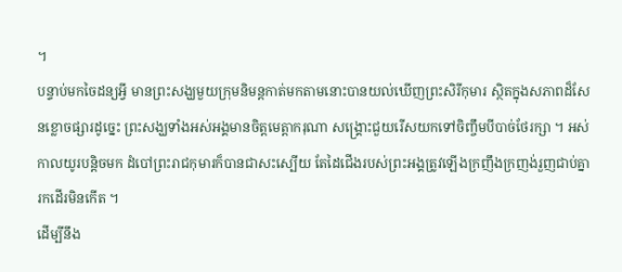។
បន្ទាប់មកចៃដន្យអ្វី មានព្រះសង្ឃមួយក្រុមនិមន្តកាត់មកតាមនោះបានយល់ឃើញព្រះសិរីកុមារ ស្ថិតក្នុងសភាពដ៏សែនខ្លោចផ្សារដូច្នេះ ព្រះសង្ឃទាំងអស់អង្គមានចិត្តមេត្តាករុណា សង្គ្រោះជួយរើសយកទៅចិញ្ចឹមបីបាច់ថែរក្សា ។ អស់កាលយូរបន្តិចមក ដំបៅព្រះរាជកុមារក៏បានជាសះស្បើយ តែដៃជើងរបស់ព្រះអង្គត្រូវឡើងក្រញឹងក្រញង់រួញជាប់គ្នា រកដើរមិនកើត ។
ដើម្បីនឹង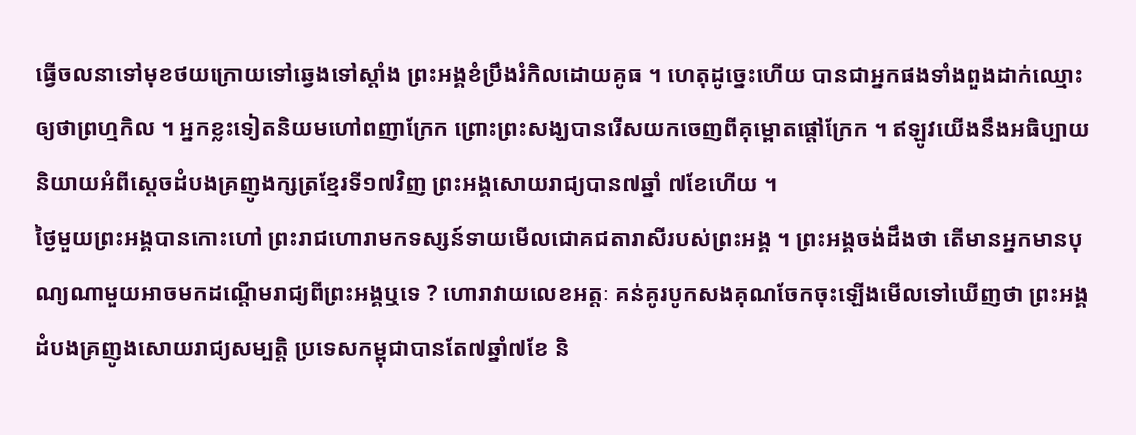ធ្វើចលនាទៅមុខថយក្រោយទៅឆ្វេងទៅស្តាំង ព្រះអង្គខំប្រឹងរំកិលដោយគូធ ។ ហេតុដូច្នេះហើយ បានជាអ្នកផងទាំងពួងដាក់ឈ្មោះ ឲ្យថាព្រហ្មកិល ។ អ្នកខ្លះទៀតនិយមហៅពញាក្រែក ព្រោះព្រះសង្ឃបានរើសយកចេញពីគុម្ពោតផ្តៅក្រែក ។ ឥឡូវយើងនឹងអធិប្បាយនិយាយអំពីស្តេចដំបងគ្រញូងក្សត្រខ្មែរទី១៧វិញ ព្រះអង្គសោយរាជ្យបាន៧ឆ្នាំ ៧ខែហើយ ។
ថ្ងៃមួយព្រះអង្គបានកោះហៅ ព្រះរាជហោរាមកទស្សន៍ទាយមើលជោគជតារាសីរបស់ព្រះអង្គ ។ ព្រះអង្គចង់ដឹងថា តើមានអ្នកមានបុណ្យណាមួយអាចមកដណ្តើមរាជ្យពីព្រះអង្គឬទេ ? ហោរាវាយលេខអត្តៈ គន់គូរបូកសងគុណចែកចុះឡើងមើលទៅឃើញថា ព្រះអង្គ ដំបងគ្រញូងសោយរាជ្យសម្បត្តិ ប្រទេសកម្ពុជាបានតែ៧ឆ្នាំ៧ខែ និ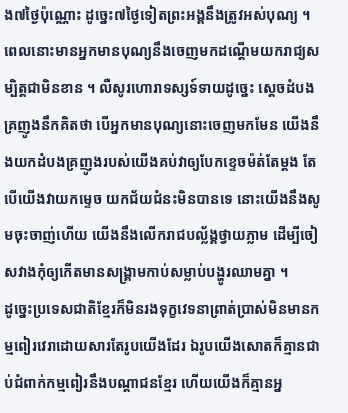ង៧ថ្ងៃប៉ុណ្ណោះ ដូច្នេះ៧ថ្ងៃទៀតព្រះអង្គនឹងត្រូវអស់បុណ្យ ។
ពេលនោះមានអ្នកមានបុណ្យនឹងចេញមកដណ្តើមយករាជ្យសម្បិត្តជាមិនខាន ។ លឺសូរហោរាទស្សទ៍ទាយដូច្នេះ ស្តេចដំបងគ្រញូងនឹកគិតថា បើអ្នកមានបុណ្យនោះចេញមកមែន យើងនឹងយកដំបងគ្រញូងរបស់យើងគប់វាឲ្យបែកខ្ទេចម៉ត់តែម្តង តែបើយើងវាយកម្ទេច យកជ័យជំនះមិនបានទេ នោះយើងនឹងសូមចុះចាញ់ហើយ យើងនឹងលើករាជបល្ល័ង្គថ្វាយភ្លាម ដើម្បីចៀសវាងកុំឲ្យកើតមានសង្គ្រាមកាប់សម្លាប់បង្ហូរឈាមគ្នា ។
ដូច្នេះប្រទេសជាតិខ្មែរក៏មិនរងទុក្ខវេទនាព្រាត់ប្រាស់មិនមានកម្មពៀរវេរាដោយសារតែរូបយើងដែរ ឯរូបយើងសោតក៏គ្មានជាប់ជំពាក់កម្មពៀរនឹងបណ្តាជនខ្មែរ ហើយយើងក៏គ្មានអ្ន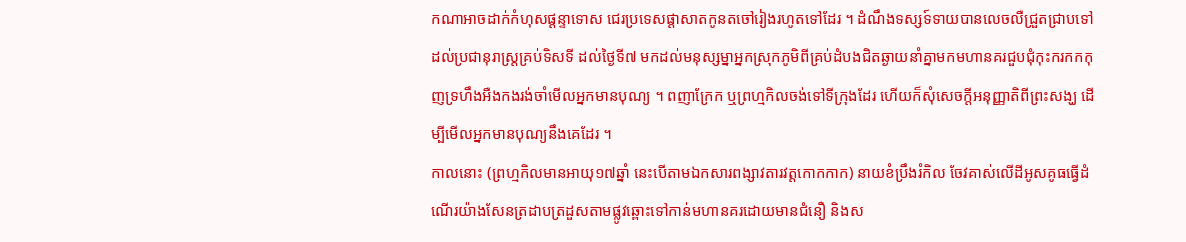កណាអាចដាក់កំហុសផ្តន្ទាទោស ជេរប្រទេសផ្តាសាតកូនតចៅរៀងរហូតទៅដែរ ។ ដំណឹងទស្សទ៍ទាយបានលេចលឺជ្រួតជ្រាបទៅដល់ប្រជានុរាស្ត្រគ្រប់ទិសទី ដល់ថ្ងៃទី៧ មកដល់មនុស្សម្នាអ្នកស្រុកភូមិពីគ្រប់ដំបងជិតឆ្ងាយនាំគ្នាមកមហានគរជួបជុំកុះករកកកុញទ្រហឹងអឺងកងរង់ចាំមើលអ្នកមានបុណ្យ ។ ពញាក្រែក ឬព្រហ្មកិលចង់ទៅទីក្រុងដែរ ហើយក៏សុំសេចក្តីអនុញ្ញាតិពីព្រះសង្ឃ ដើម្បីមើលអ្នកមានបុណ្យនឹងគេដែរ ។
កាលនោះ (ព្រហ្មកិលមានអាយុ១៧ឆ្នាំ នេះបើតាមឯកសារពង្សាវតារវត្តកោកកាក) នាយខំប្រឹងរំកិល ចែវគាស់លើដីអូសគូធធ្វើដំណើរយ៉ាងសែនត្រដាបត្រដួសតាមផ្លូវឆ្ពោះទៅកាន់មហានគរដោយមានជំនឿ និងស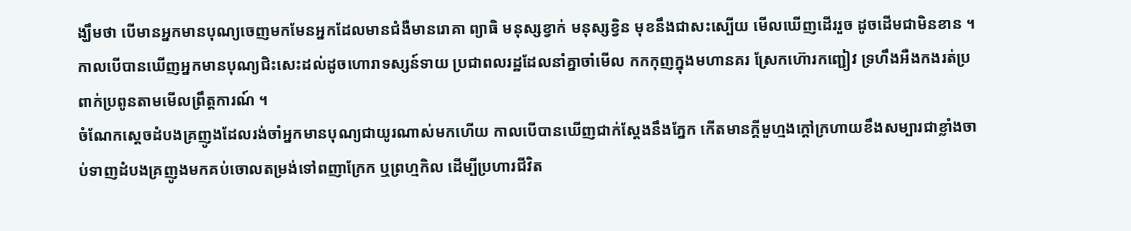ង្ឃឹមថា បើមានអ្នកមានបុណ្យចេញមកមែនអ្នកដែលមានជំងឺមានរោគា ព្យាធិ មនុស្សខ្វាក់ មនុស្សខ្វិន មុខនឹងជាសះស្បើយ មើលឃើញដើររួច ដូចដើមជាមិនខាន ។ កាលបើបានឃើញអ្នកមានបុណ្យជិះសេះដល់ដូចហោរាទស្សន៍ទាយ ប្រជាពលរដ្ឋដែលនាំគ្នាចាំមើល កកកុញក្នុងមហានគរ ស្រែកហ៊ោរកញ្ជៀវ ទ្រហឹងអឺងកងរត់ប្រពាក់ប្រពូនតាមមើលព្រឹត្តការណ៍ ។
ចំណែកស្តេចដំបងគ្រញូងដែលរង់ចាំអ្នកមានបុណ្យជាយូរណាស់មកហើយ កាលបើបានឃើញជាក់ស្តែងនឹងភ្នែក កើតមានក្តីមួហ្មងក្តៅក្រហាយខឹងសម្បារជាខ្លាំងចាប់ទាញដំបងគ្រញូងមកគប់ចោលតម្រង់ទៅពញាក្រែក ឬព្រហ្មកិល ដើម្បីប្រហារជីវិត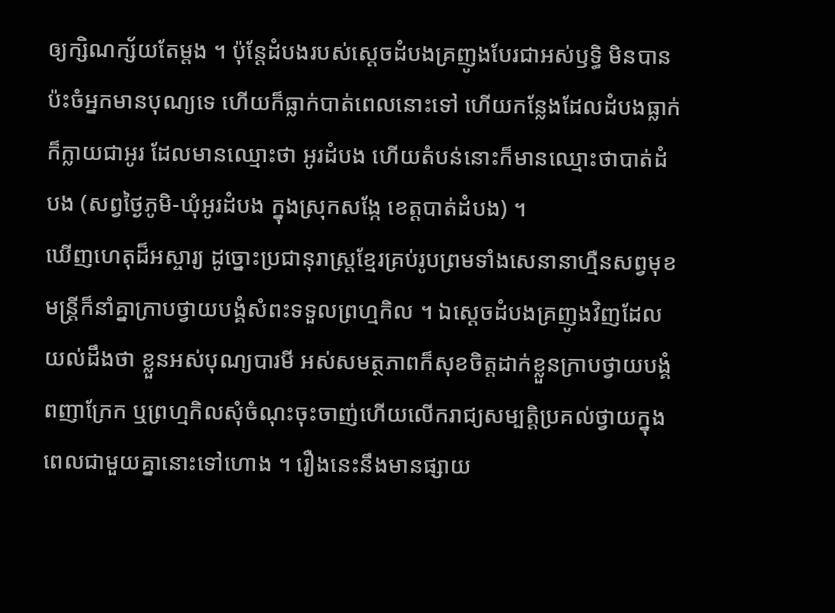ឲ្យក្សិណក្ស័យតែម្តង ។ ប៉ុន្តែដំបងរបស់ស្តេចដំបងគ្រញូងបែរជាអស់ឫទ្ធិ មិនបានប៉ះចំអ្នកមានបុណ្យទេ ហើយក៏ធ្លាក់បាត់ពេលនោះទៅ ហើយកន្លែងដែលដំបងធ្លាក់ក៏ក្លាយជាអូរ ដែលមានឈ្មោះថា អូរដំបង ហើយតំបន់នោះក៏មានឈ្មោះថាបាត់ដំបង (សព្វថ្ងៃភូមិ-ឃុំអូរដំបង ក្នុងស្រុកសង្កែ ខេត្តបាត់ដំបង) ។
ឃើញហេតុដ៏អស្ចារ្យ ដូច្នោះប្រជានុរាស្ត្រខ្មែរគ្រប់រូបព្រមទាំងសេនានាហ្មឺនសព្វមុខមន្ត្រីក៏នាំគ្នាក្រាបថ្វាយបង្គំសំពះទទួលព្រហ្មកិល ។ ឯស្តេចដំបងគ្រញូងវិញដែលយល់ដឹងថា ខ្លួនអស់បុណ្យបារមី អស់សមត្ថភាពក៏សុខចិត្តដាក់ខ្លួនក្រាបថ្វាយបង្គំពញាក្រែក ឬព្រហ្មកិលសុំចំណុះចុះចាញ់ហើយលើករាជ្យសម្បតិ្តប្រគល់ថ្វាយក្នុងពេលជាមួយគ្នានោះទៅហោង ។ រឿងនេះនឹងមានផ្សាយ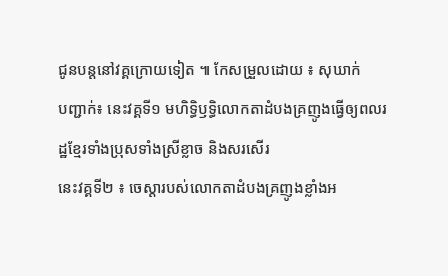ជូនបន្តនៅវគ្គក្រោយទៀត ៕ កែសម្រួលដោយ ៖ សុឃាក់
បញ្ជាក់៖ នេះវគ្គទី១ មហិទ្ធិឫទ្ធិលោកតាដំបងគ្រញូងធ្វើឲ្យពលរដ្ឋខ្មែរទាំងប្រុសទាំងស្រីខ្លាច និងសរសើរ
នេះវគ្គទី២ ៖ ចេស្តារបស់លោកតាដំបងគ្រញូងខ្លាំងអ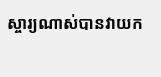ស្ចារ្យណាស់បានវាយក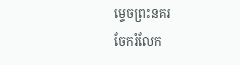ម្ទេចព្រះនគរ
ចែករំលែក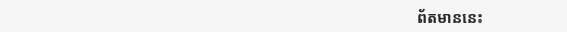ព័តមាននេះ